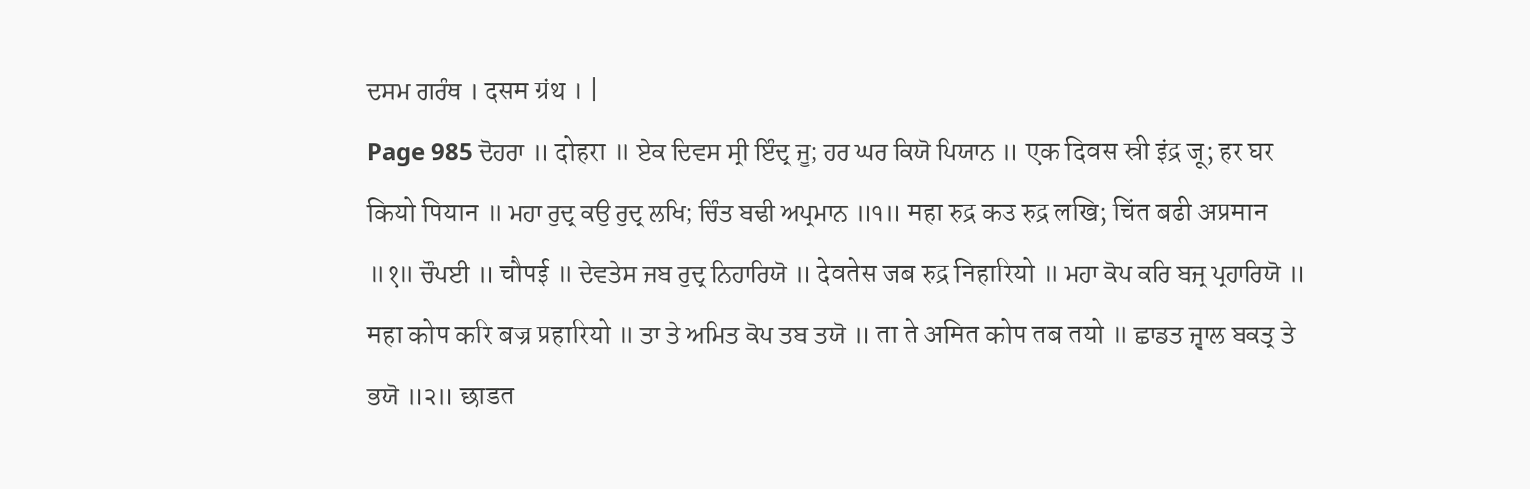ਦਸਮ ਗਰੰਥ । दसम ग्रंथ । |
Page 985 ਦੋਹਰਾ ॥ दोहरा ॥ ਏਕ ਦਿਵਸ ਸ੍ਰੀ ਇੰਦ੍ਰ ਜੂ; ਹਰ ਘਰ ਕਿਯੋ ਪਿਯਾਨ ॥ एक दिवस स्री इंद्र जू; हर घर कियो पियान ॥ ਮਹਾ ਰੁਦ੍ਰ ਕਉ ਰੁਦ੍ਰ ਲਖਿ; ਚਿੰਤ ਬਢੀ ਅਪ੍ਰਮਾਨ ॥੧॥ महा रुद्र कउ रुद्र लखि; चिंत बढी अप्रमान ॥१॥ ਚੌਪਈ ॥ चौपई ॥ ਦੇਵਤੇਸ ਜਬ ਰੁਦ੍ਰ ਨਿਹਾਰਿਯੋ ॥ देवतेस जब रुद्र निहारियो ॥ ਮਹਾ ਕੋਪ ਕਰਿ ਬਜ੍ਰ ਪ੍ਰਹਾਰਿਯੋ ॥ महा कोप करि बज्र प्रहारियो ॥ ਤਾ ਤੇ ਅਮਿਤ ਕੋਪ ਤਬ ਤਯੋ ॥ ता ते अमित कोप तब तयो ॥ ਛਾਡਤ ਜ੍ਵਾਲ ਬਕਤ੍ਰ ਤੇ ਭਯੋ ॥੨॥ छाडत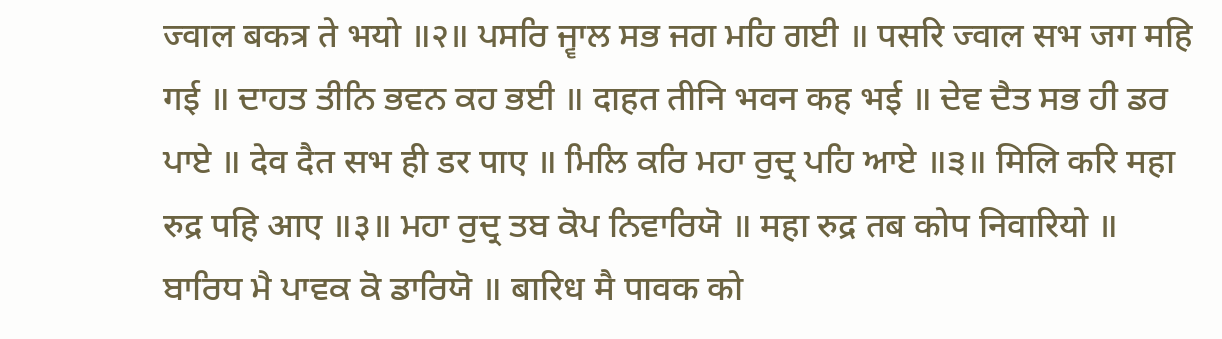ज्वाल बकत्र ते भयो ॥२॥ ਪਸਰਿ ਜ੍ਵਾਲ ਸਭ ਜਗ ਮਹਿ ਗਈ ॥ पसरि ज्वाल सभ जग महि गई ॥ ਦਾਹਤ ਤੀਨਿ ਭਵਨ ਕਹ ਭਈ ॥ दाहत तीनि भवन कह भई ॥ ਦੇਵ ਦੈਤ ਸਭ ਹੀ ਡਰ ਪਾਏ ॥ देव दैत सभ ही डर पाए ॥ ਮਿਲਿ ਕਰਿ ਮਹਾ ਰੁਦ੍ਰ ਪਹਿ ਆਏ ॥੩॥ मिलि करि महा रुद्र पहि आए ॥३॥ ਮਹਾ ਰੁਦ੍ਰ ਤਬ ਕੋਪ ਨਿਵਾਰਿਯੋ ॥ महा रुद्र तब कोप निवारियो ॥ ਬਾਰਿਧ ਮੈ ਪਾਵਕ ਕੋ ਡਾਰਿਯੋ ॥ बारिध मै पावक को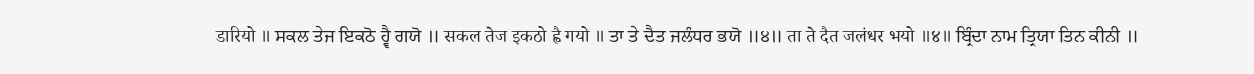डारियो ॥ ਸਕਲ ਤੇਜ ਇਕਠੋ ਹ੍ਵੈ ਗਯੋ ॥ सकल तेज इकठो ह्वै गयो ॥ ਤਾ ਤੇ ਦੈਤ ਜਲੰਧਰ ਭਯੋ ॥੪॥ ता ते दैत जलंधर भयो ॥४॥ ਬ੍ਰਿੰਦਾ ਨਾਮ ਤ੍ਰਿਯਾ ਤਿਨ ਕੀਨੀ ॥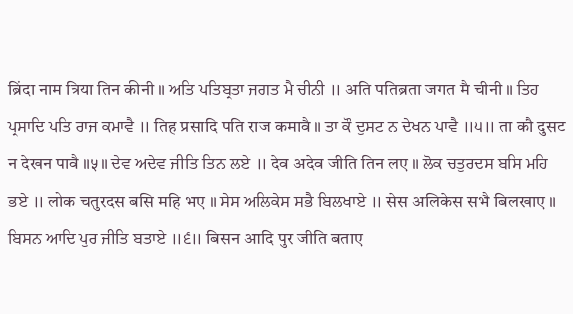ब्रिंदा नाम त्रिया तिन कीनी ॥ ਅਤਿ ਪਤਿਬ੍ਰਤਾ ਜਗਤ ਮੈ ਚੀਨੀ ॥ अति पतिब्रता जगत मै चीनी ॥ ਤਿਹ ਪ੍ਰਸਾਦਿ ਪਤਿ ਰਾਜ ਕਮਾਵੈ ॥ तिह प्रसादि पति राज कमावै ॥ ਤਾ ਕੌ ਦੁਸਟ ਨ ਦੇਖਨ ਪਾਵੈ ॥੫॥ ता कौ दुसट न देखन पावै ॥५॥ ਦੇਵ ਅਦੇਵ ਜੀਤਿ ਤਿਨ ਲਏ ॥ देव अदेव जीति तिन लए ॥ ਲੋਕ ਚਤੁਰਦਸ ਬਸਿ ਮਹਿ ਭਏ ॥ लोक चतुरदस बसि महि भए ॥ ਸੇਸ ਅਲਿਕੇਸ ਸਭੈ ਬਿਲਖਾਏ ॥ सेस अलिकेस सभै बिलखाए ॥ ਬਿਸਨ ਆਦਿ ਪੁਰ ਜੀਤਿ ਬਤਾਏ ॥੬॥ बिसन आदि पुर जीति बताए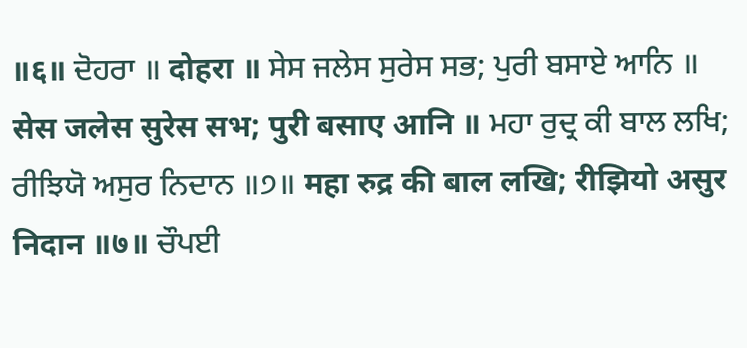॥६॥ ਦੋਹਰਾ ॥ दोहरा ॥ ਸੇਸ ਜਲੇਸ ਸੁਰੇਸ ਸਭ; ਪੁਰੀ ਬਸਾਏ ਆਨਿ ॥ सेस जलेस सुरेस सभ; पुरी बसाए आनि ॥ ਮਹਾ ਰੁਦ੍ਰ ਕੀ ਬਾਲ ਲਖਿ; ਰੀਝਿਯੋ ਅਸੁਰ ਨਿਦਾਨ ॥੭॥ महा रुद्र की बाल लखि; रीझियो असुर निदान ॥७॥ ਚੌਪਈ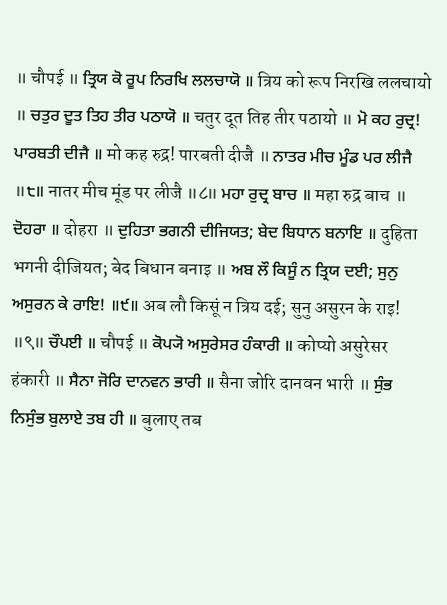॥ चौपई ॥ ਤ੍ਰਿਯ ਕੋ ਰੂਪ ਨਿਰਖਿ ਲਲਚਾਯੋ ॥ त्रिय को रूप निरखि ललचायो ॥ ਚਤੁਰ ਦੂਤ ਤਿਹ ਤੀਰ ਪਠਾਯੋ ॥ चतुर दूत तिह तीर पठायो ॥ ਮੋ ਕਹ ਰੁਦ੍ਰ! ਪਾਰਬਤੀ ਦੀਜੈ ॥ मो कह रुद्र! पारबती दीजै ॥ ਨਾਤਰ ਮੀਚ ਮੂੰਡ ਪਰ ਲੀਜੈ ॥੮॥ नातर मीच मूंड पर लीजै ॥८॥ ਮਹਾ ਰੁਦ੍ਰ ਬਾਚ ॥ महा रुद्र बाच ॥ ਦੋਹਰਾ ॥ दोहरा ॥ ਦੁਹਿਤਾ ਭਗਨੀ ਦੀਜਿਯਤ; ਬੇਦ ਬਿਧਾਨ ਬਨਾਇ ॥ दुहिता भगनी दीजियत; बेद बिधान बनाइ ॥ ਅਬ ਲੌ ਕਿਸੂੰ ਨ ਤ੍ਰਿਯ ਦਈ; ਸੁਨੁ ਅਸੁਰਨ ਕੇ ਰਾਇ! ॥੯॥ अब लौ किसूं न त्रिय दई; सुनु असुरन के राइ! ॥९॥ ਚੌਪਈ ॥ चौपई ॥ ਕੋਪ੍ਯੋ ਅਸੁਰੇਸਰ ਹੰਕਾਰੀ ॥ कोप्यो असुरेसर हंकारी ॥ ਸੈਨਾ ਜੋਰਿ ਦਾਨਵਨ ਭਾਰੀ ॥ सैना जोरि दानवन भारी ॥ ਸੁੰਭ ਨਿਸੁੰਭ ਬੁਲਾਏ ਤਬ ਹੀ ॥ बुलाए तब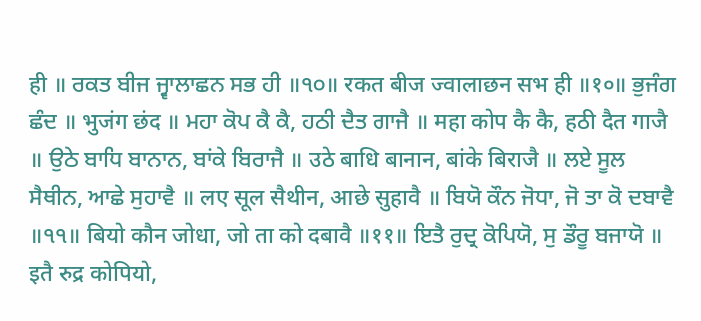ही ॥ ਰਕਤ ਬੀਜ ਜ੍ਵਾਲਾਛਨ ਸਭ ਹੀ ॥੧੦॥ रकत बीज ज्वालाछन सभ ही ॥१०॥ ਭੁਜੰਗ ਛੰਦ ॥ भुजंग छंद ॥ ਮਹਾ ਕੋਪ ਕੈ ਕੈ, ਹਠੀ ਦੈਤ ਗਾਜੈ ॥ महा कोप कै कै, हठी दैत गाजै ॥ ਉਠੇ ਬਾਧਿ ਬਾਨਾਨ, ਬਾਂਕੇ ਬਿਰਾਜੈ ॥ उठे बाधि बानान, बांके बिराजै ॥ ਲਏ ਸੂਲ ਸੈਥੀਨ, ਆਛੇ ਸੁਹਾਵੈ ॥ लए सूल सैथीन, आछे सुहावै ॥ ਬਿਯੋ ਕੌਨ ਜੋਧਾ, ਜੋ ਤਾ ਕੋ ਦਬਾਵੈ ॥੧੧॥ बियो कौन जोधा, जो ता को दबावै ॥११॥ ਇਤੈ ਰੁਦ੍ਰ ਕੋਪਿਯੋ, ਸੁ ਡੌਰੂ ਬਜਾਯੋ ॥ इतै रुद्र कोपियो,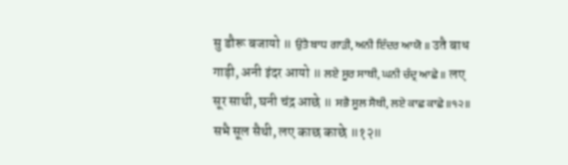सु डौरू बजायो ॥ ਉਤੈ ਬਾਧ ਗਾੜੀ, ਅਨੀ ਇੰਦਰ ਆਯੋ ॥ उतै बाध गाड़ी, अनी इंदर आयो ॥ ਲਏ ਸੂਰ ਸਾਥੀ, ਘਨੀ ਚੰਦ੍ਰ ਆਛੇ ॥ लए सूर साथी, घनी चंद्र आछे ॥ ਸਭੈ ਸੂਲ ਸੈਥੀ, ਲਏ ਕਾਛ ਕਾਛੇ ॥੧੨॥ सभै सूल सैथी, लए काछ काछे ॥१२॥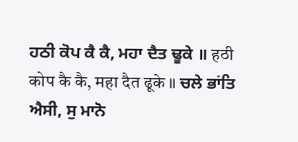ਹਠੀ ਕੋਪ ਕੈ ਕੈ, ਮਹਾ ਦੈਤ ਢੂਕੇ ॥ हठी कोप कै कै, महा दैत ढूके ॥ ਚਲੇ ਭਾਂਤਿ ਐਸੀ, ਸੁ ਮਾਨੋ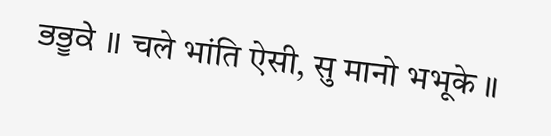ਭਭੂਕੇ ॥ चले भांति ऐसी, सु मानो भभूके ॥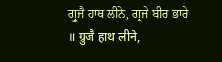ਗ੍ਰੁਜੈ ਹਾਥ ਲੀਨੇ, ਗ੍ਰਜੇ ਬੀਰ ਭਾਰੇ ॥ ग्रुजै हाथ लीने,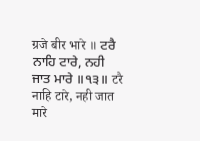ग्रजे बीर भारे ॥ ਟਰੈ ਨਾਹਿ ਟਾਰੇ, ਨਹੀ ਜਾਤ ਮਾਰੇ ॥੧੩॥ टरै नाहि टारे, नही जात मारे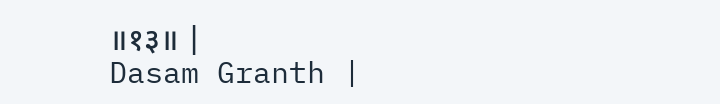॥१३॥ |
Dasam Granth |